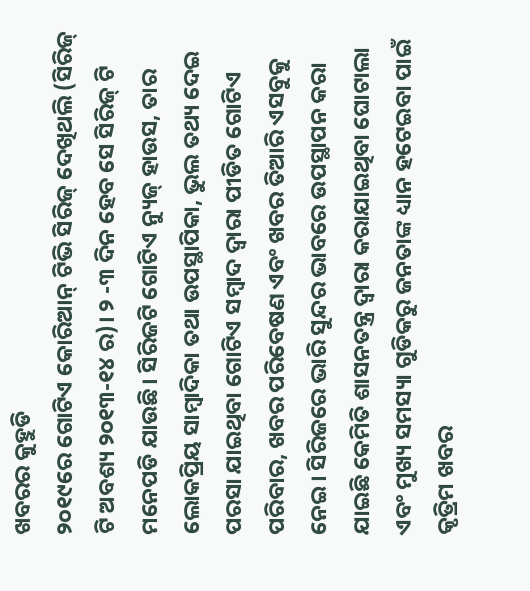ଖବରର କୁହୁଡି
୨୦୧୯ରେ ଗୋଟିଏ କୋରିଆନ୍ ଟିଭି ସିରିଜ୍ ଦେଖିଥଲି (ସିରିଜ୍ ଟି ଅବଶ୍ୟ ୨୦୧୩-୧୪ ର)। ୨ -୩ ଦିନ ହେବ ସେ ସିରିଜ୍ ଟି ମନେପଡି ଯାଉଛି। ସିରିଜଟି ଗୋଟିଏ ନ୍ୟୁଜ୍ ହାଉସ, ତାର ଲୋକପ୍ରିୟ ସାମ୍ବାଦିକା ତଥା ଉପସ୍ଥାପିକା, ଭୁଲ ତଥ୍ୟ ଦେଇ ପରସା ଯାଇଥିବା ଗୋଟିଏ ସମ୍ବାଦ ଦ୍ବାରା ପୀଡିତ ଗୋଟିଏ ପରିବାର, ଖବର ପରିବେଷଣ ଏବଂ ଖବର ତିଆରି ଏସବୁକୁ ନେଇ। ସିରିଜରେ ଭାରି ସୁନ୍ଦର ଭାବରେ ଉପସ୍ଥାପନ କରା ଯାଇଛି କେମିତି ଶାସନତନ୍ତ୍ର ଦ୍ବାରା କରାଯାଇଥିବା ଘୋଟାଲା ଏବଂ ମୁଖ୍ୟ ସମସ୍ୟା ଗୁଡିକରୁ ଜନତାଙ୍କ ଧ୍ୟାନ ହଟେଇବା ପାଇଁ କୃତ୍ରିମ ଖବର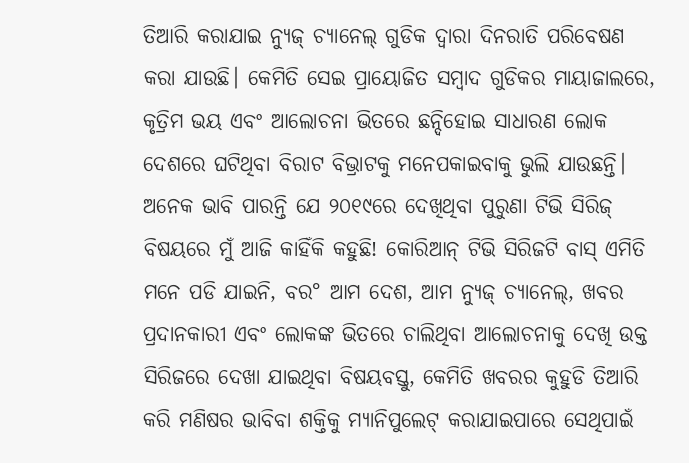ତିଆରି କରାଯାଇ ନ୍ୟୁଜ୍ ଚ୍ୟାନେଲ୍ ଗୁଡିକ ଦ୍ବାରା ଦିନରାତି ପରିବେଷଣ କରା ଯାଉଛି। କେମିତି ସେଇ ପ୍ରାୟୋଜିତ ସମ୍ବାଦ ଗୁଡିକର ମାୟାଜାଲରେ, କୃତ୍ରିମ ଭୟ ଏବଂ ଆଲୋଚନା ଭିତରେ ଛନ୍ଦିହୋଇ ସାଧାରଣ ଲୋକ ଦେଶରେ ଘଟିଥିବା ବିରାଟ ବିଭ୍ରାଟକୁ ମନେପକାଇବାକୁ ଭୁଲି ଯାଉଛନ୍ତି। ଅନେକ ଭାବି ପାରନ୍ତି ଯେ ୨୦୧୯ରେ ଦେଖିଥିବା ପୁରୁଣା ଟିଭି ସିରିଜ୍ ବିଷୟରେ ମୁଁ ଆଜି କାହିଁକି କହୁଛି! କୋରିଆନ୍ ଟିଭି ସିରିଜଟି ବାସ୍ ଏମିତି ମନେ ପଡି ଯାଇନି, ବର° ଆମ ଦେଶ, ଆମ ନ୍ୟୁଜ୍ ଚ୍ୟାନେଲ୍, ଖବର ପ୍ରଦାନକାରୀ ଏବଂ ଲୋକଙ୍କ ଭିତରେ ଚାଲିଥିବା ଆଲୋଚନାକୁ ଦେଖି ଉକ୍ତ ସିରିଜରେ ଦେଖା ଯାଇଥିବା ବିଷୟବସ୍ତୁ, କେମିତି ଖବରର କୁହୁଡି ତିଆରି କରି ମଣିଷର ଭାବିବା ଶକ୍ତିକୁ ମ୍ୟାନିପୁଲେଟ୍ କରାଯାଇପାରେ ସେଥିପାଇଁ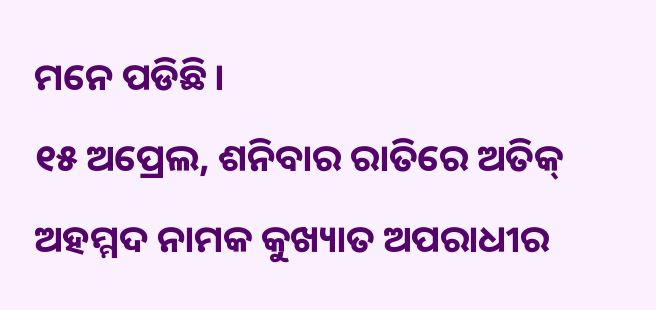ମନେ ପଡିଛି।
୧୫ ଅପ୍ରେଲ, ଶନିବାର ରାତିରେ ଅତିକ୍ ଅହମ୍ମଦ ନାମକ କୁଖ୍ୟାତ ଅପରାଧୀର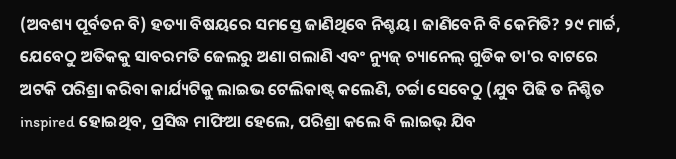(ଅବଶ୍ୟ ପୂର୍ବତନ ବି) ହତ୍ୟା ବିଷୟରେ ସମସ୍ତେ ଜାଣିଥିବେ ନିଶ୍ଚୟ। ଜାଣିବେନି ବି କେମିତି? ୨୯ ମାର୍ଚ୍ଚ, ଯେବେଠୁ ଅତିକକୁ ସାବରମତି ଜେଲରୁ ଅଣା ଗଲାଣି ଏବଂ ନ୍ୟୁଜ୍ ଚ୍ୟାନେଲ୍ ଗୁଡିକ ତା'ର ବାଟରେ ଅଟକି ପରିଶ୍ରା କରିବା କାର୍ଯ୍ୟଟିକୁ ଲାଇଭ ଟେଲିକାଷ୍ଟ୍ କଲେଣି, ଚର୍ଚ୍ଚା ସେବେଠୁ (ଯୁବ ପିଢି ତ ନିଶ୍ଚିତ inspired ହୋଇଥିବ, ପ୍ରସିଦ୍ଧ ମାଫିଆ ହେଲେ, ପରିଶ୍ରା କଲେ ବି ଲାଇଭ୍ ଯିବ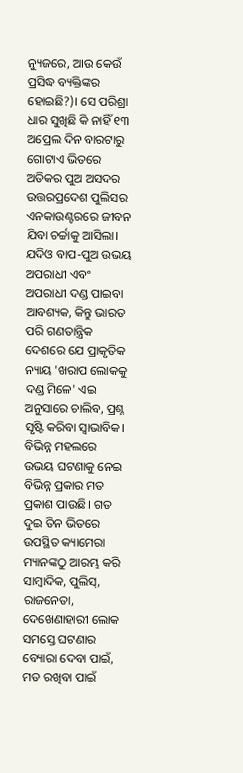ନ୍ୟୁଜରେ, ଆଉ କେଉଁ ପ୍ରସିଦ୍ଧ ବ୍ୟକ୍ତିଙ୍କର ହୋଇଛି?)। ସେ ପରିଶ୍ରା ଧାର ସୁଖିଛି କି ନାହିଁ ୧୩ ଅପ୍ରେଲ ଦିନ ବାରଟାରୁ ଗୋଟାଏ ଭିତରେ ଅତିକର ପୁଅ ଅସଦର ଉତ୍ତରପ୍ରଦେଶ ପୁଲିସର ଏନକାଉଣ୍ଟରରେ ଜୀବନ ଯିବା ଚର୍ଚ୍ଚାକୁ ଆସିଲା। ଯଦିଓ ବାପ-ପୁଅ ଉଭୟ ଅପରାଧୀ ଏବଂ ଅପରାଧୀ ଦଣ୍ଡ ପାଇବା ଆବଶ୍ୟକ, କିନ୍ତୁ ଭାରତ ପରି ଗଣତାନ୍ତ୍ରିକ ଦେଶରେ ଯେ ପ୍ରାକୃତିକ ନ୍ୟାୟ 'ଖରାପ ଲୋକକୁ ଦଣ୍ଡ ମିଳେ' ଏଇ ଅନୁସାରେ ଚାଲିବ, ପ୍ରଶ୍ନ ସୃଷ୍ଟି କରିବା ସ୍ବାଭାବିକ। ବିଭିନ୍ନ ମହଲରେ ଉଭୟ ଘଟଣାକୁ ନେଇ ବିଭିନ୍ନ ପ୍ରକାର ମତ ପ୍ରକାଶ ପାଉଛି। ଗତ ଦୁଇ ତିନ ଭିତରେ ଉପସ୍ଥିତ କ୍ୟାମେରା ମ୍ୟାନଙ୍କଠୁ ଆରମ୍ଭ କରି ସାମ୍ବାଦିକ, ପୁଲିସ୍, ରାଜନେତା, ଦେଖେଣାହାରୀ ଲୋକ ସମସ୍ତେ ଘଟଣାର ବ୍ୟୋରା ଦେବା ପାଇଁ, ମତ ରଖିବା ପାଇଁ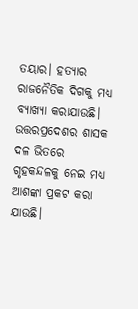ତୟାର। ହତ୍ୟାର ରାଜନୈତିକ ଦିଗକୁ ମଧ୍ୟ ବ୍ୟାଖ୍ୟା କରାଯାଉଛି। ଉତ୍ତରପ୍ରଦେଶର ଶାସକ ଦଳ ଭିତରେ ଗୃହକନ୍ଦଳକୁ ନେଇ ମଧ୍ୟ ଆଶଙ୍କା ପ୍ରକଟ କରା ଯାଉଛି।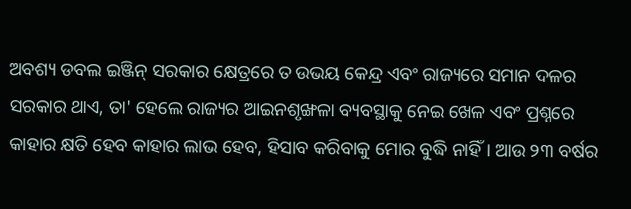ଅବଶ୍ୟ ଡବଲ ଇଞ୍ଜିନ୍ ସରକାର କ୍ଷେତ୍ରରେ ତ ଉଭୟ କେନ୍ଦ୍ର ଏବଂ ରାଜ୍ୟରେ ସମାନ ଦଳର ସରକାର ଥାଏ, ତା' ହେଲେ ରାଜ୍ୟର ଆଇନଶୃଙ୍ଖଳା ବ୍ୟବସ୍ଥାକୁ ନେଇ ଖେଳ ଏବଂ ପ୍ରଶ୍ନରେ କାହାର କ୍ଷତି ହେବ କାହାର ଲାଭ ହେବ, ହିସାବ କରିବାକୁ ମୋର ବୁଦ୍ଧି ନାହିଁ। ଆଉ ୨୩ ବର୍ଷର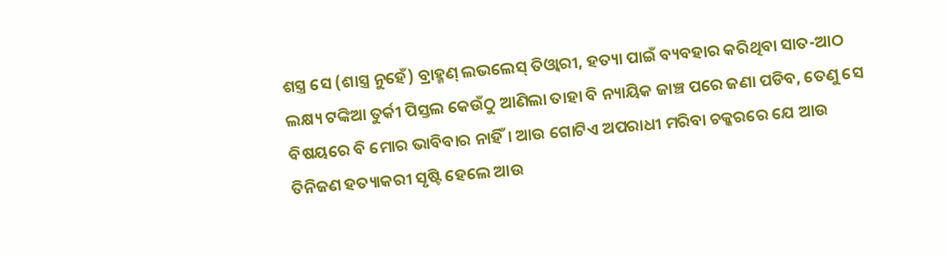ଶସ୍ତ୍ର ସେ (ଶାସ୍ତ୍ର ନୁହେଁ) ବ୍ରାହ୍ମଣ୍ ଲଭଲେସ୍ ତିଓ୍ବାରୀ, ହତ୍ୟା ପାଇଁ ବ୍ୟବହାର କରିଥିବା ସାତ-ଆଠ ଲକ୍ଷ୍ୟ ଟଙ୍କିଆ ତୁର୍କୀ ପିସ୍ତଲ କେଉଁଠୁ ଆଣିଲା ତାହା ବି ନ୍ୟାୟିକ ଜାଞ୍ଚ ପରେ ଜଣା ପଡିବ, ତେଣୁ ସେ ବିଷୟରେ ବି ମୋର ଭାବିବାର ନାହିଁ। ଆଉ ଗୋଟିଏ ଅପରାଧୀ ମରିବା ଚକ୍କରରେ ଯେ ଆଉ ତିନିଜଣ ହତ୍ୟାକରୀ ସୃଷ୍ଟି ହେଲେ ଆଉ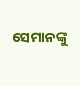ସେମାନଙ୍କୁ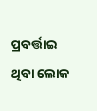ପ୍ରବର୍ତ୍ତାଇ ଥିବା ଲୋକ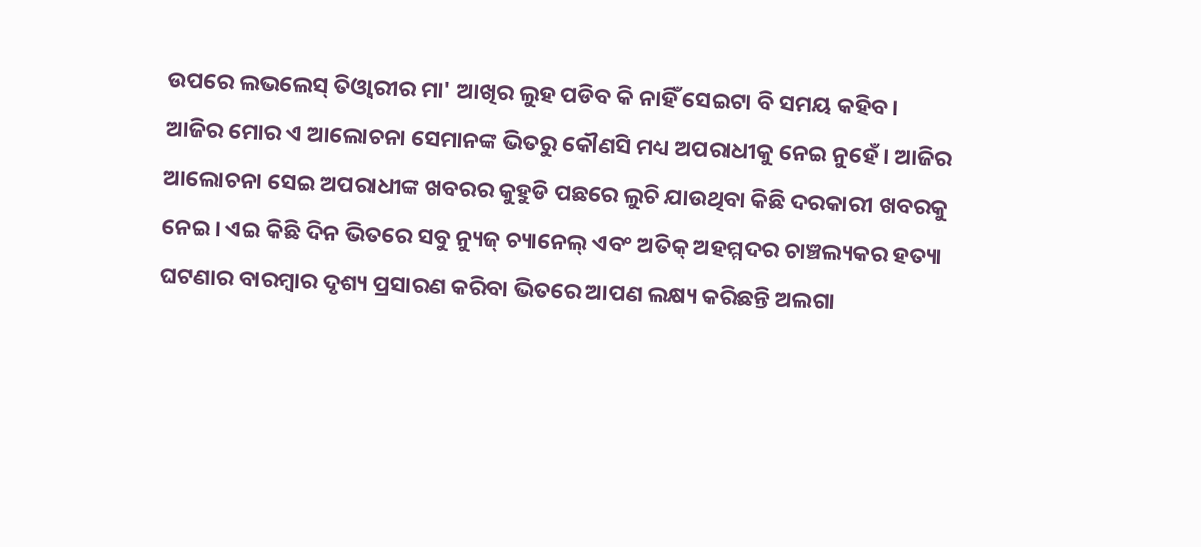ଉପରେ ଲଭଲେସ୍ ତିଓ୍ବାରୀର ମା' ଆଖିର ଲୁହ ପଡିବ କି ନାହିଁ ସେଇଟା ବି ସମୟ କହିବ। ଆଜିର ମୋର ଏ ଆଲୋଚନା ସେମାନଙ୍କ ଭିତରୁ କୌଣସି ମଧ୍ୟ ଅପରାଧୀକୁ ନେଇ ନୁହେଁ। ଆଜିର ଆଲୋଚନା ସେଇ ଅପରାଧୀଙ୍କ ଖବରର କୁହୁଡି ପଛରେ ଲୁଚି ଯାଉଥିବା କିଛି ଦରକାରୀ ଖବରକୁ ନେଇ। ଏଇ କିଛି ଦିନ ଭିତରେ ସବୁ ନ୍ୟୁଜ୍ ଚ୍ୟାନେଲ୍ ଏବଂ ଅତିକ୍ ଅହମ୍ମଦର ଚାଞ୍ଚଲ୍ୟକର ହତ୍ୟା ଘଟଣାର ବାରମ୍ବାର ଦୃଶ୍ୟ ପ୍ରସାରଣ କରିବା ଭିତରେ ଆପଣ ଲକ୍ଷ୍ୟ କରିଛନ୍ତି ଅଲଗା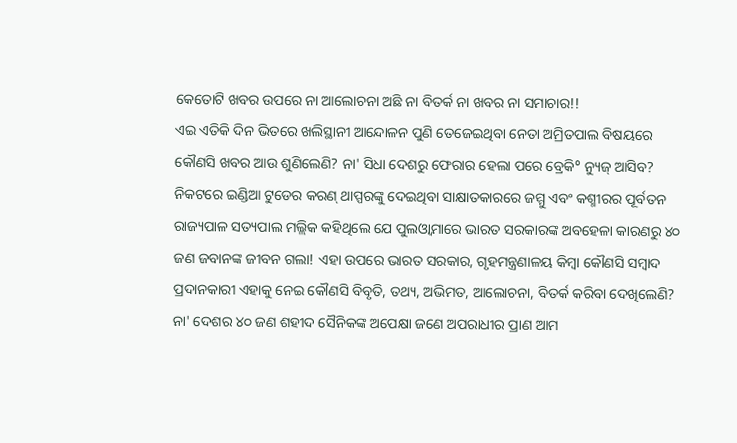କେତୋଟି ଖବର ଉପରେ ନା ଆଲୋଚନା ଅଛି ନା ବିତର୍କ ନା ଖବର ନା ସମାଚାର!!
ଏଇ ଏତିକି ଦିନ ଭିତରେ ଖଲିସ୍ଥାନୀ ଆନ୍ଦୋଳନ ପୁଣି ତେଜେଇଥିବା ନେତା ଅମ୍ରିତପାଲ ବିଷୟରେ କୌଣସି ଖବର ଆଉ ଶୁଣିଲେଣି? ନା' ସିଧା ଦେଶରୁ ଫେରାର ହେଲା ପରେ ବ୍ରେକି° ନ୍ୟୁଜ୍ ଆସିବ? ନିକଟରେ ଇଣ୍ଡିଆ ଟୁଡେର କରଣ୍ ଥାପ୍ପରଙ୍କୁ ଦେଇଥିବା ସାକ୍ଷାତକାରରେ ଜମ୍ମୁ ଏବଂ କଶ୍ମୀରର ପୂର୍ବତନ ରାଜ୍ୟପାଳ ସତ୍ୟପାଲ ମଲ୍ଲିକ କହିଥିଲେ ଯେ ପୁଲଓ୍ବାମାରେ ଭାରତ ସରକାରଙ୍କ ଅବହେଳା କାରଣରୁ ୪୦ ଜଣ ଜବାନଙ୍କ ଜୀବନ ଗଲା! ଏହା ଉପରେ ଭାରତ ସରକାର, ଗୃହମନ୍ତ୍ରଣାଳୟ କିମ୍ବା କୌଣସି ସମ୍ବାଦ ପ୍ରଦାନକାରୀ ଏହାକୁ ନେଇ କୌଣସି ବିବୃତି, ତଥ୍ୟ, ଅଭିମତ, ଆଲୋଚନା, ବିତର୍କ କରିବା ଦେଖିଲେଣି? ନା' ଦେଶର ୪୦ ଜଣ ଶହୀଦ ସୈନିକଙ୍କ ଅପେକ୍ଷା ଜଣେ ଅପରାଧୀର ପ୍ରାଣ ଆମ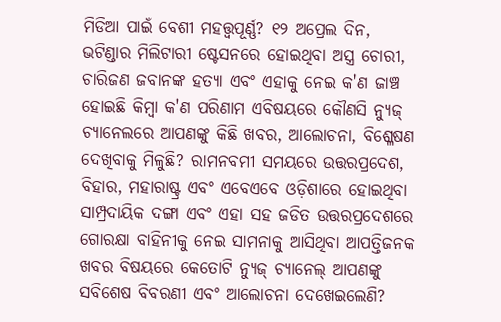ମିଡିଆ ପାଇଁ ବେଶୀ ମହତ୍ତ୍ୱପୂର୍ଣ୍ଣ? ୧୨ ଅପ୍ରେଲ ଦିନ, ଭଟିଣ୍ଡାର ମିଲିଟାରୀ ଷ୍ଟେସନରେ ହୋଇଥିବା ଅସ୍ତ୍ର ଚୋରୀ, ଚାରିଜଣ ଜବାନଙ୍କ ହତ୍ୟା ଏବଂ ଏହାକୁ ନେଇ କ'ଣ ଜାଞ୍ଚ ହୋଇଛି କିମ୍ବା କ'ଣ ପରିଣାମ ଏବିଷୟରେ କୌଣସି ନ୍ୟୁଜ୍ ଚ୍ୟାନେଲରେ ଆପଣଙ୍କୁ କିଛି ଖବର, ଆଲୋଚନା, ବିଶ୍ଳେଷଣ ଦେଖିବାକୁ ମିଳୁଛି? ରାମନବମୀ ସମୟରେ ଉତ୍ତରପ୍ରଦେଶ, ବିହାର, ମହାରାଷ୍ଟ୍ର ଏବଂ ଏବେଏବେ ଓଡ଼ିଶାରେ ହୋଇଥିବା ସାମ୍ପ୍ରଦାୟିକ ଦଙ୍ଗା ଏବଂ ଏହା ସହ ଜଡିତ ଉତ୍ତରପ୍ରଦେଶରେ ଗୋରକ୍ଷା ବାହିନୀକୁ ନେଇ ସାମନାକୁ ଆସିଥିବା ଆପତ୍ତିଜନକ ଖବର ବିଷୟରେ କେତୋଟି ନ୍ୟୁଜ୍ ଚ୍ୟାନେଲ୍ ଆପଣଙ୍କୁ ସବିଶେଷ ବିବରଣୀ ଏବଂ ଆଲୋଚନା ଦେଖେଇଲେଣି?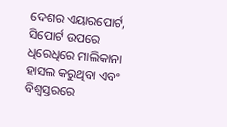ଦେଶର ଏୟାରପୋର୍ଟ, ସିପୋର୍ଟ ଉପରେ ଧିରେଧିରେ ମାଲିକାନା ହାସଲ କରୁଥିବା ଏବଂ ବିଶ୍ବସ୍ତରରେ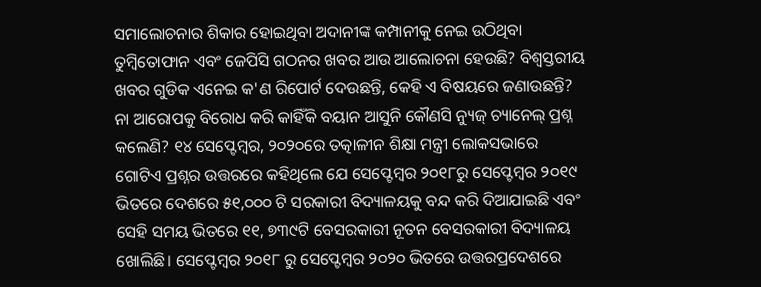ସମାଲୋଚନାର ଶିକାର ହୋଇଥିବା ଅଦାନୀଙ୍କ କମ୍ପାନୀକୁ ନେଇ ଉଠିଥିବା ତୁମ୍ବିତୋଫାନ ଏବଂ ଜେପିସି ଗଠନର ଖବର ଆଉ ଆଲୋଚନା ହେଉଛି? ବିଶ୍ବସ୍ତରୀୟ ଖବର ଗୁଡିକ ଏନେଇ କ'ଣ ରିପୋର୍ଟ ଦେଉଛନ୍ତି, କେହି ଏ ବିଷୟରେ ଜଣାଉଛନ୍ତି? ନା ଆରୋପକୁ ବିରୋଧ କରି କାହିଁକି ବୟାନ ଆସୁନି କୌଣସି ନ୍ୟୁଜ୍ ଚ୍ୟାନେଲ୍ ପ୍ରଶ୍ନ କଲେଣି? ୧୪ ସେପ୍ଟେମ୍ବର, ୨୦୨୦ରେ ତତ୍କାଳୀନ ଶିକ୍ଷା ମନ୍ତ୍ରୀ ଲୋକସଭାରେ ଗୋଟିଏ ପ୍ରଶ୍ନର ଉତ୍ତରରେ କହିଥିଲେ ଯେ ସେପ୍ଟେମ୍ବର ୨୦୧୮ରୁ ସେପ୍ଟେମ୍ବର ୨୦୧୯ ଭିତରେ ଦେଶରେ ୫୧,୦୦୦ ଟି ସରକାରୀ ବିଦ୍ୟାଳୟକୁ ବନ୍ଦ କରି ଦିଆଯାଇଛି ଏବଂ ସେହି ସମୟ ଭିତରେ ୧୧, ୭୩୯ଟି ବେସରକାରୀ ନୂତନ ବେସରକାରୀ ବିଦ୍ୟାଳୟ ଖୋଲିଛି। ସେପ୍ଟେମ୍ବର ୨୦୧୮ ରୁ ସେପ୍ଟେମ୍ବର ୨୦୨୦ ଭିତରେ ଉତ୍ତରପ୍ରଦେଶରେ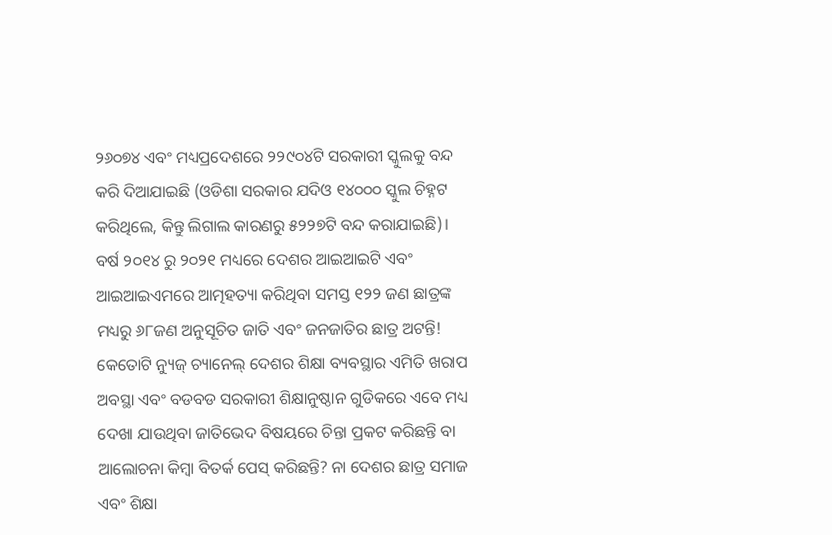୨୬୦୭୪ ଏବଂ ମଧ୍ୟପ୍ରଦେଶରେ ୨୨୯୦୪ଟି ସରକାରୀ ସ୍କୁଲକୁ ବନ୍ଦ କରି ଦିଆଯାଇଛି (ଓଡିଶା ସରକାର ଯଦିଓ ୧୪୦୦୦ ସ୍କୁଲ ଚିହ୍ନଟ କରିଥିଲେ, କିନ୍ତୁ ଲିଗାଲ କାରଣରୁ ୫୨୨୭ଟି ବନ୍ଦ କରାଯାଇଛି)। ବର୍ଷ ୨୦୧୪ ରୁ ୨୦୨୧ ମଧ୍ୟରେ ଦେଶର ଆଇଆଇଟି ଏବଂ ଆଇଆଇଏମରେ ଆତ୍ମହତ୍ୟା କରିଥିବା ସମସ୍ତ ୧୨୨ ଜଣ ଛାତ୍ରଙ୍କ ମଧ୍ୟରୁ ୬୮ଜଣ ଅନୁସୂଚିତ ଜାତି ଏବଂ ଜନଜାତିର ଛାତ୍ର ଅଟନ୍ତି! କେତୋଟି ନ୍ୟୁଜ୍ ଚ୍ୟାନେଲ୍ ଦେଶର ଶିକ୍ଷା ବ୍ୟବସ୍ଥାର ଏମିତି ଖରାପ ଅବସ୍ଥା ଏବଂ ବଡବଡ ସରକାରୀ ଶିକ୍ଷାନୁଷ୍ଠାନ ଗୁଡିକରେ ଏବେ ମଧ୍ୟ ଦେଖା ଯାଉଥିବା ଜାତିଭେଦ ବିଷୟରେ ଚିନ୍ତା ପ୍ରକଟ କରିଛନ୍ତି ବା ଆଲୋଚନା କିମ୍ବା ବିତର୍କ ପେସ୍ କରିଛନ୍ତି? ନା ଦେଶର ଛାତ୍ର ସମାଜ ଏବଂ ଶିକ୍ଷା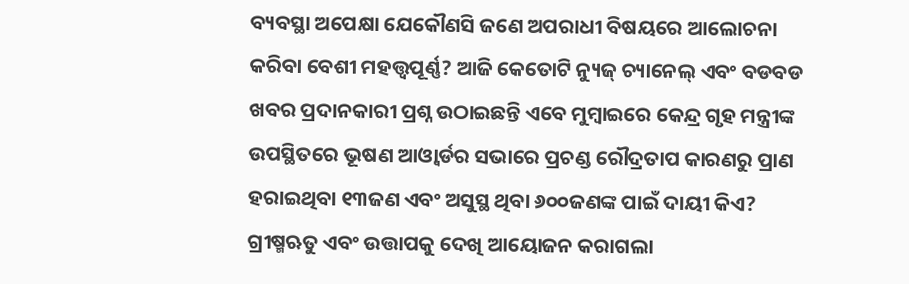ବ୍ୟବସ୍ଥା ଅପେକ୍ଷା ଯେକୌଣସି ଜଣେ ଅପରାଧୀ ବିଷୟରେ ଆଲୋଚନା କରିବା ବେଶୀ ମହତ୍ତ୍ୱପୂର୍ଣ୍ଣ? ଆଜି କେତୋଟି ନ୍ୟୁଜ୍ ଚ୍ୟାନେଲ୍ ଏବଂ ବଡବଡ ଖବର ପ୍ରଦାନକାରୀ ପ୍ରଶ୍ନ ଉଠାଇଛନ୍ତି ଏବେ ମୁମ୍ବାଇରେ କେନ୍ଦ୍ର ଗୃହ ମନ୍ତ୍ରୀଙ୍କ ଉପସ୍ଥିତରେ ଭୂଷଣ ଆଓ୍ବାର୍ଡର ସଭାରେ ପ୍ରଚଣ୍ଡ ରୌଦ୍ରତାପ କାରଣରୁ ପ୍ରାଣ ହରାଇଥିବା ୧୩ଜଣ ଏବଂ ଅସୁସ୍ଥ ଥିବା ୬୦୦ଜଣଙ୍କ ପାଇଁ ଦାୟୀ କିଏ? ଗ୍ରୀଷ୍ମଋତୁ ଏବଂ ଉତ୍ତାପକୁ ଦେଖି ଆୟୋଜନ କରାଗଲା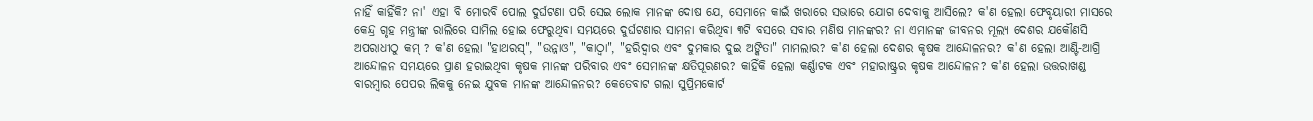ନାହିଁ କାହିଁକି? ନା' ଏହା ବି ମୋରବି ପୋଲ ଦୁର୍ଘଟଣା ପରି ସେଇ ଲୋକ ମାନଙ୍କ ଦୋଷ ଯେ, ସେମାନେ କାଇଁ ଖରାରେ ସଭାରେ ଯୋଗ ଦେବାକୁ ଆସିଲେ? କ'ଣ ହେଲା ଫେବୃୟାରୀ ମାସରେ କେନ୍ଦ୍ର ଗୃହ ମନ୍ତ୍ରୀଙ୍କ ରାଲିରେ ସାମିଲ ହୋଇ ଫେରୁଥିବା ସମୟରେ ଦୁର୍ଘଟଣାର ସାମନା କରିଥିବା ୩ଟି ବସରେ ସବାର ମଣିଷ ମାନଙ୍କର? ନା ଏମାନଙ୍କ ଜୀବନର ମୂଲ୍ୟ ଦେଶର ଯକୌଣସି ଅପରାଧୀଠୁ କମ୍ ? କ'ଣ ହେଲା "ହାଥରସ୍", "ଉନ୍ନାଓ", "କାଠ୍ବା", "ହରିଦ୍ବାର ଏବଂ ଦୁମକାର ଦୁଇ ଅଙ୍କିତା" ମାମଲାର? କ'ଣ ହେଲା ଦେଶର କୃଷକ ଆନ୍ଦୋଳନର? କ'ଣ ହେଲା ଆଣ୍ଟି-ଆଗ୍ରି ଆନ୍ଦୋଳନ ସମୟରେ ପ୍ରାଣ ହରାଇଥିବା କୃଷକ ମାନଙ୍କ ପରିବାର ଏବଂ ସେମାନଙ୍କ କ୍ଷତିପୂରଣର? କାହିଁକି ହେଲା କର୍ଣ୍ଣାଟକ ଏବଂ ମହାରାଷ୍ଟ୍ରର କୃଷକ ଆନ୍ଦୋଳନ? କ'ଣ ହେଲା ଉତ୍ତରାଖଣ୍ଡ ବାରମ୍ବାର ପେପର ଲିକକୁ ନେଇ ଯୁବକ ମାନଙ୍କ ଆନ୍ଦୋଳନର? କେତେବାଟ ଗଲା ସୁପ୍ରିମକୋର୍ଟ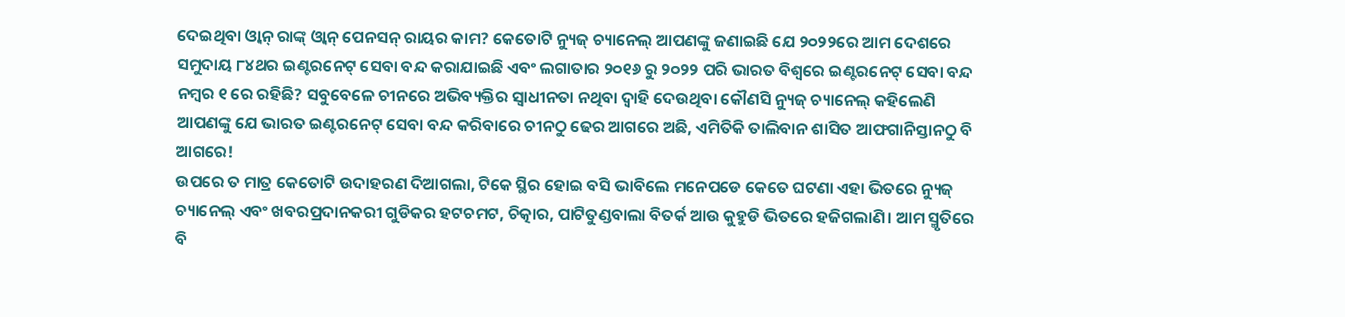ଦେଇଥିବା ଓ୍ବାନ୍ ରାଙ୍କ୍ ଓ୍ବାନ୍ ପେନସନ୍ ରାୟର କାମ? କେତୋଟି ନ୍ୟୁଜ୍ ଚ୍ୟାନେଲ୍ ଆପଣଙ୍କୁ ଜଣାଇଛି ଯେ ୨୦୨୨ରେ ଆମ ଦେଶରେ ସମୁଦାୟ ୮୪ଥର ଇଣ୍ଟରନେଟ୍ ସେବା ବନ୍ଦ କରାଯାଇଛି ଏବଂ ଲଗାତାର ୨୦୧୬ ରୁ ୨୦୨୨ ପରି ଭାରତ ବିଶ୍ବରେ ଇଣ୍ଟରନେଟ୍ ସେବା ବନ୍ଦ ନମ୍ବର ୧ ରେ ରହିଛି? ସବୁବେଳେ ଚୀନରେ ଅଭିବ୍ୟକ୍ତିର ସ୍ବାଧୀନତା ନଥିବା ଦ୍ବାହି ଦେଉଥିବା କୌଣସି ନ୍ୟୁଜ୍ ଚ୍ୟାନେଲ୍ କହିଲେଣି ଆପଣଙ୍କୁ ଯେ ଭାରତ ଇଣ୍ଟରନେଟ୍ ସେବା ବନ୍ଦ କରିବାରେ ଚୀନଠୁ ଢେର ଆଗରେ ଅଛି, ଏମିତିକି ତାଲିବାନ ଶାସିତ ଆଫଗାନିସ୍ତାନଠୁ ବି ଆଗରେ!
ଉପରେ ତ ମାତ୍ର କେତୋଟି ଉଦାହରଣ ଦିଆଗଲା, ଟିକେ ସ୍ଥିର ହୋଇ ବସି ଭାବିଲେ ମନେପଡେ କେତେ ଘଟଣା ଏହା ଭିତରେ ନ୍ୟୁଜ୍ ଚ୍ୟାନେଲ୍ ଏବଂ ଖବରପ୍ରଦାନକରୀ ଗୁଡିକର ହଟଚମଟ, ଚିତ୍କାର, ପାଟିତୁଣ୍ଡବାଲା ବିତର୍କ ଆଉ କୁହୁଡି ଭିତରେ ହଜିଗଲାଣି। ଆମ ସ୍ମୃତିରେ ବି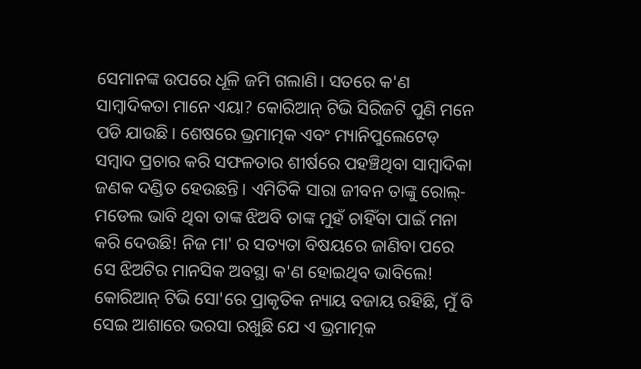ସେମାନଙ୍କ ଉପରେ ଧୂଳି ଜମି ଗଲାଣି। ସତରେ କ'ଣ ସାମ୍ବାଦିକତା ମାନେ ଏୟା? କୋରିଆନ୍ ଟିଭି ସିରିଜଟି ପୁଣି ମନେ ପଡି ଯାଉଛି। ଶେଷରେ ଭ୍ରମାତ୍ମକ ଏବଂ ମ୍ୟାନିପୁଲେଟେଡ୍ ସମ୍ବାଦ ପ୍ରଚାର କରି ସଫଳତାର ଶୀର୍ଷରେ ପହଞ୍ଚିଥିବା ସାମ୍ବାଦିକା ଜଣକ ଦଣ୍ଡିତ ହେଉଛନ୍ତି। ଏମିତିକି ସାରା ଜୀବନ ତାଙ୍କୁ ରୋଲ୍-ମଡେଲ ଭାବି ଥିବା ତାଙ୍କ ଝିଅବି ତାଙ୍କ ମୁହଁ ଚାହିଁବା ପାଇଁ ମନା କରି ଦେଉଛି! ନିଜ ମା' ର ସତ୍ୟତା ବିଷୟରେ ଜାଣିବା ପରେ ସେ ଝିଅଟିର ମାନସିକ ଅବସ୍ଥା କ'ଣ ହୋଇଥିବ ଭାବିଲେ! କୋରିଆନ୍ ଟିଭି ସୋ'ରେ ପ୍ରାକୃତିକ ନ୍ୟାୟ ବଜାୟ ରହିଛି, ମୁଁ ବି ସେଇ ଆଶାରେ ଭରସା ରଖୁଛି ଯେ ଏ ଭ୍ରମାତ୍ମକ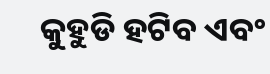କୁହୁଡି ହଟିବ ଏବଂ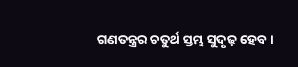ଗଣତନ୍ତ୍ରର ଚତୁର୍ଥ ସ୍ତମ୍ଭ ସୁଦୃଢ଼ ହେବ।